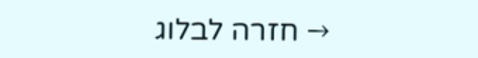→ חזרה לבלוג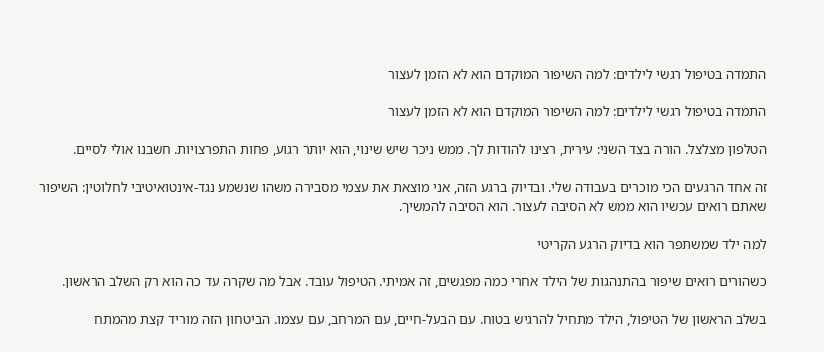התמדה בטיפול רגשי לילדים: למה השיפור המוקדם הוא לא הזמן לעצור

התמדה בטיפול רגשי לילדים: למה השיפור המוקדם הוא לא הזמן לעצור

הטלפון מצלצל. הורה בצד השני: עירית, רצינו להודות לך. ממש ניכר שיש שינוי, הוא יותר רגוע, פחות התפרצויות. חשבנו אולי לסיים.

זה אחד הרגעים הכי מוכרים בעבודה שלי. ובדיוק ברגע הזה, אני מוצאת את עצמי מסבירה משהו שנשמע נגד-אינטואיטיבי לחלוטין: השיפור שאתם רואים עכשיו הוא ממש לא הסיבה לעצור. הוא הסיבה להמשיך.

למה ילד שמשתפר הוא בדיוק הרגע הקריטי

כשהורים רואים שיפור בהתנהגות של הילד אחרי כמה מפגשים, זה אמיתי. הטיפול עובד. אבל מה שקרה עד כה הוא רק השלב הראשון.

בשלב הראשון של הטיפול, הילד מתחיל להרגיש בטוח. עם הבעל-חיים, עם המרחב, עם עצמו. הביטחון הזה מוריד קצת מהמתח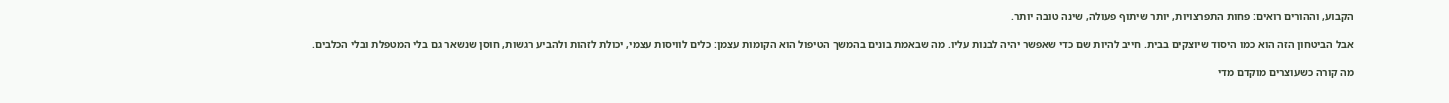הקבוע, וההורים רואים: פחות התפרצויות, יותר שיתוף פעולה, שינה טובה יותר.

אבל הביטחון הזה הוא כמו היסוד שיוצקים בבית. חייב להיות שם כדי שאפשר יהיה לבנות עליו. מה שבאמת בונים בהמשך הטיפול הוא הקומות עצמן: כלים לוויסות עצמי, יכולת לזהות ולהביע רגשות, חוסן שנשאר גם בלי המטפלת ובלי הכלבים.

מה קורה כשעוצרים מוקדם מדי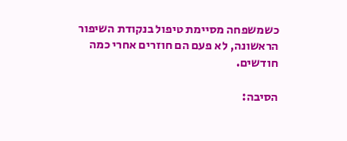כשמשפחה מסיימת טיפול בנקודת השיפור הראשונה, לא פעם הם חוזרים אחרי כמה חודשים.

הסיבה: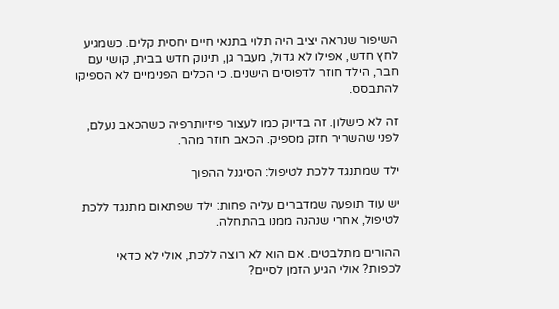השיפור שנראה יציב היה תלוי בתנאי חיים יחסית קלים. כשמגיע לחץ חדש, אפילו לא גדול, מעבר גן, תינוק חדש בבית, קושי עם חבר, הילד חוזר לדפוסים הישנים. כי הכלים הפנימיים לא הספיקו להתבסס.

זה לא כישלון. זה בדיוק כמו לעצור פיזיותרפיה כשהכאב נעלם, לפני שהשריר חזק מספיק. הכאב חוזר מהר.

ילד שמתנגד ללכת לטיפול: הסיגנל ההפוך

יש עוד תופעה שמדברים עליה פחות: ילד שפתאום מתנגד ללכת לטיפול, אחרי שנהנה ממנו בהתחלה.

ההורים מתלבטים. אם הוא לא רוצה ללכת, אולי לא כדאי לכפות? אולי הגיע הזמן לסיים?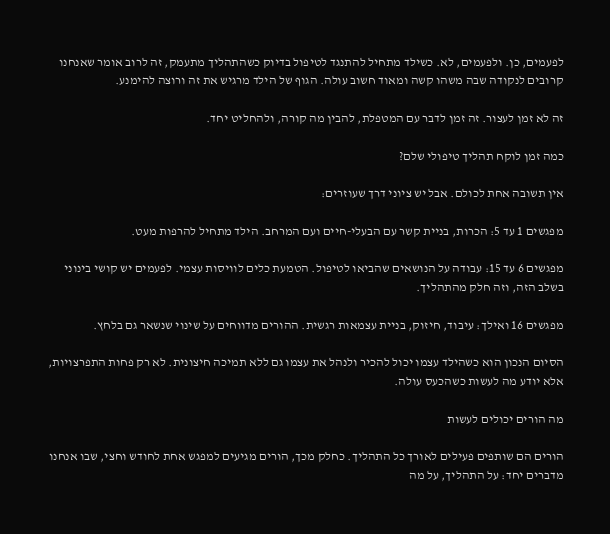לפעמים, כן. ולפעמים, לא. כשילד מתחיל להתנגד לטיפול בדיוק כשהתהליך מתעמק, זה לרוב אומר שאנחנו קרובים לנקודה שבה משהו קשה ומאוד חשוב עולה. הגוף של הילד מרגיש את זה ורוצה להימנע.

זה לא זמן לעצור. זה זמן לדבר עם המטפלת, להבין מה קורה, ולהחליט יחד.

כמה זמן לוקח תהליך טיפולי שלם?

אין תשובה אחת לכולם. אבל יש ציוני דרך שעוזרים:

מפגשים 1 עד 5: הכרות, בניית קשר עם הבעלי-חיים ועם המרחב. הילד מתחיל להרפות מעט.

מפגשים 6 עד 15: עבודה על הנושאים שהביאו לטיפול. הטמעת כלים לוויסות עצמי. לפעמים יש קושי בינוני בשלב הזה, וזה חלק מהתהליך.

מפגשים 16 ואילך: עיבוד, חיזוק, בניית עצמאות רגשית. ההורים מדווחים על שינוי שנשאר גם בלחץ.

הסיום הנכון הוא כשהילד עצמו יכול להכיר ולנהל את עצמו גם ללא תמיכה חיצונית. לא רק פחות התפרצויות, אלא יודע מה לעשות כשהכעס עולה.

מה הורים יכולים לעשות

הורים הם שותפים פעילים לאורך כל התהליך. כחלק מכך, הורים מגיעים למפגש אחת לחודש וחצי, שבו אנחנו מדברים יחד: על התהליך, על מה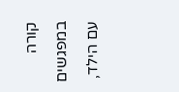קורה במפגשים עם הילד,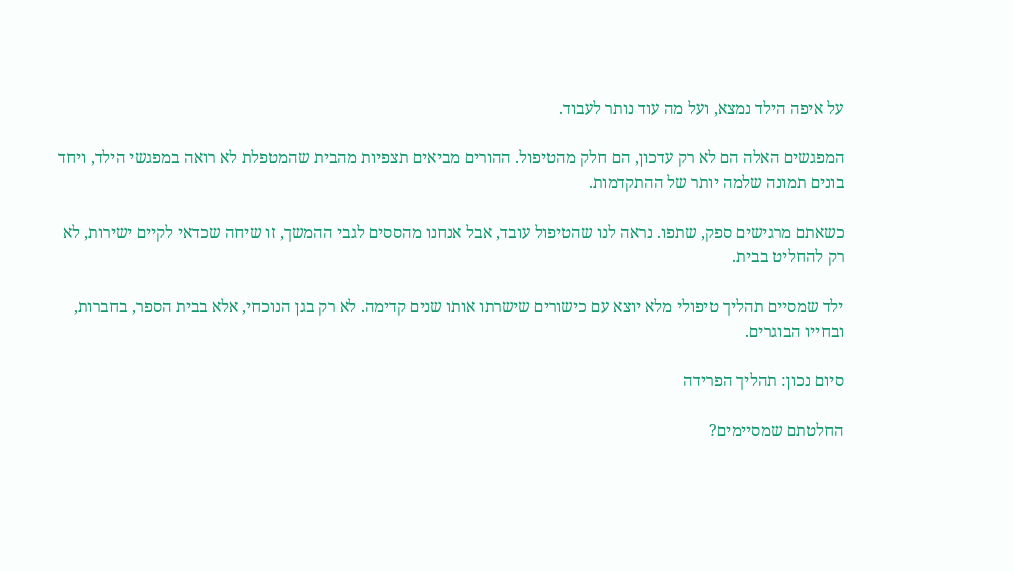על איפה הילד נמצא, ועל מה עוד נותר לעבוד.

המפגשים האלה הם לא רק עדכון, הם חלק מהטיפול. ההורים מביאים תצפיות מהבית שהמטפלת לא רואה במפגשי הילד, ויחד בונים תמונה שלמה יותר של ההתקדמות.

כשאתם מרגישים ספק, שתפו. נראה לנו שהטיפול עובד, אבל אנחנו מהססים לגבי ההמשך, זו שיחה שכדאי לקיים ישירות, לא רק להחליט בבית.

ילד שמסיים תהליך טיפולי מלא יוצא עם כישורים שישרתו אותו שנים קדימה. לא רק בגן הנוכחי, אלא בבית הספר, בחברות, ובחייו הבוגרים.

סיום נכון: תהליך הפרידה

החלטתם שמסיימים?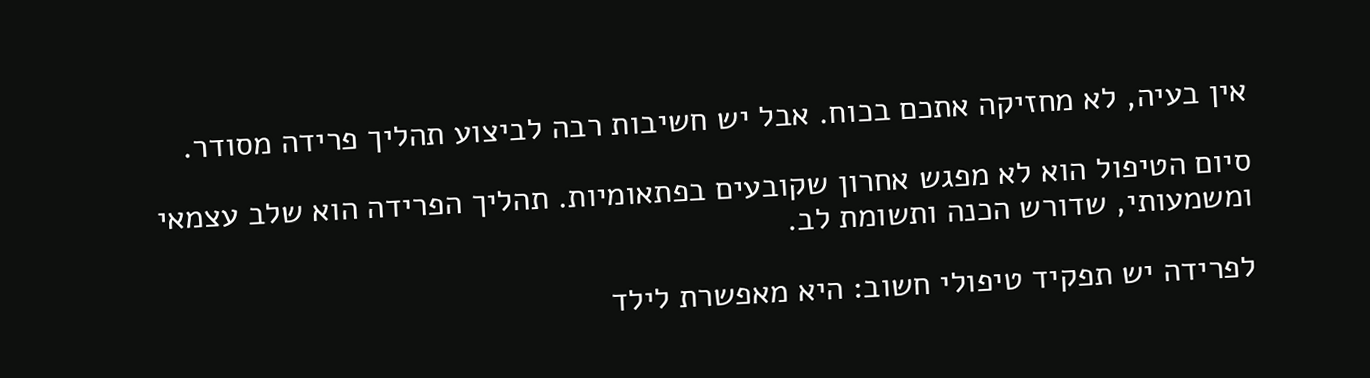אין בעיה, לא מחזיקה אתכם בכוח. אבל יש חשיבות רבה לביצוע תהליך פרידה מסודר.

סיום הטיפול הוא לא מפגש אחרון שקובעים בפתאומיות. תהליך הפרידה הוא שלב עצמאי ומשמעותי, שדורש הכנה ותשומת לב.

לפרידה יש תפקיד טיפולי חשוב: היא מאפשרת לילד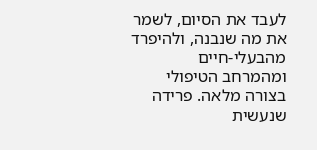לעבד את הסיום, לשמר את מה שנבנה, ולהיפרד מהבעלי-חיים ומהמרחב הטיפולי בצורה מלאה. פרידה שנעשית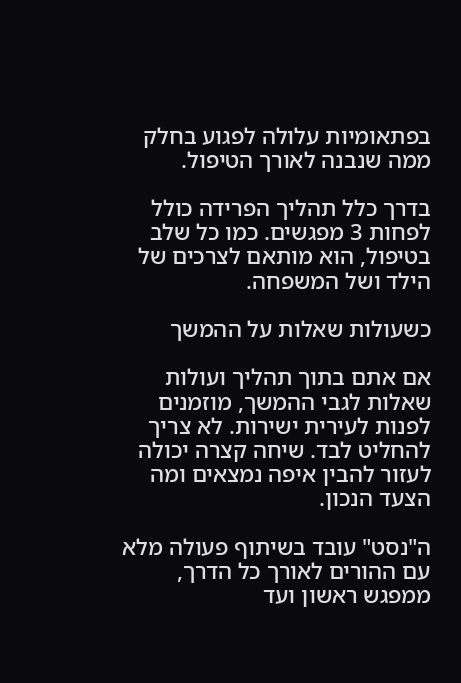בפתאומיות עלולה לפגוע בחלק ממה שנבנה לאורך הטיפול.

בדרך כלל תהליך הפרידה כולל לפחות 3 מפגשים. כמו כל שלב בטיפול, הוא מותאם לצרכים של הילד ושל המשפחה.

כשעולות שאלות על ההמשך

אם אתם בתוך תהליך ועולות שאלות לגבי ההמשך, מוזמנים לפנות לעירית ישירות. לא צריך להחליט לבד. שיחה קצרה יכולה לעזור להבין איפה נמצאים ומה הצעד הנכון.

ה"נסט" עובד בשיתוף פעולה מלא עם ההורים לאורך כל הדרך, ממפגש ראשון ועד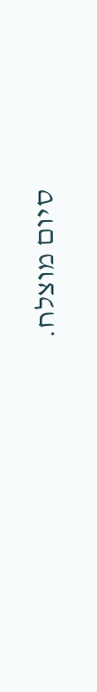סיום מוצלח.